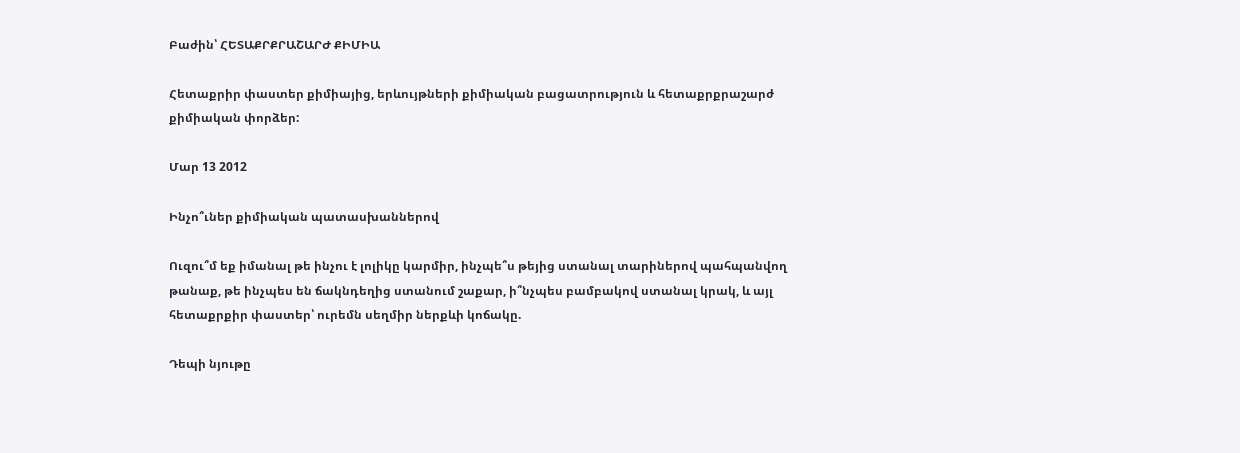Բաժին՝ ՀԵՏԱՔՐՔՐԱՇԱՐԺ ՔԻՄԻԱ

Հետաքրիր փաստեր քիմիայից, երևույթների քիմիական բացատրություն և հետաքրքրաշարժ քիմիական փորձեր:

Մար 13 2012

Ինչո՞ւներ քիմիական պատասխաններով

Ուզու՞մ եք իմանալ թե ինչու է լոլիկը կարմիր, ինչպե՞ս թեյից ստանալ տարիներով պահպանվող թանաք, թե ինչպես են ճակնդեղից ստանում շաքար, ի՞նչպես բամբակով ստանալ կրակ, և այլ հետաքրքիր փաստեր՝ ուրեմն սեղմիր ներքևի կոճակը.

Դեպի նյութը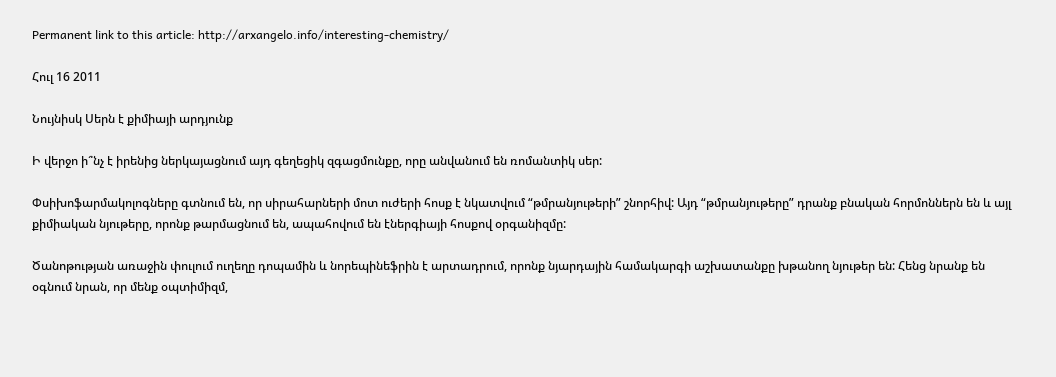Permanent link to this article: http://arxangelo.info/interesting-chemistry/

Հուլ 16 2011

Նույնիսկ Սերն է քիմիայի արդյունք

Ի վերջո ի՞նչ է իրենից ներկայացնում այդ գեղեցիկ զգացմունքը, որը անվանում են ռոմանտիկ սեր:

Փսիխոֆարմակոլոգները գտնում են, որ սիրահարների մոտ ուժերի հոսք է նկատվում “թմրանյութերի” շնորհիվ: Այդ “թմրանյութերը” դրանք բնական հորմոններն են և այլ քիմիական նյութերը, որոնք թարմացնում են, ապահովում են էներգիայի հոսքով օրգանիզմը:

Ծանոթության առաջին փուլում ուղեղը դոպամին և նորեպինեֆրին է արտադրում, որոնք նյարդային համակարգի աշխատանքը խթանող նյութեր են: Հենց նրանք են օգնում նրան, որ մենք օպտիմիզմ,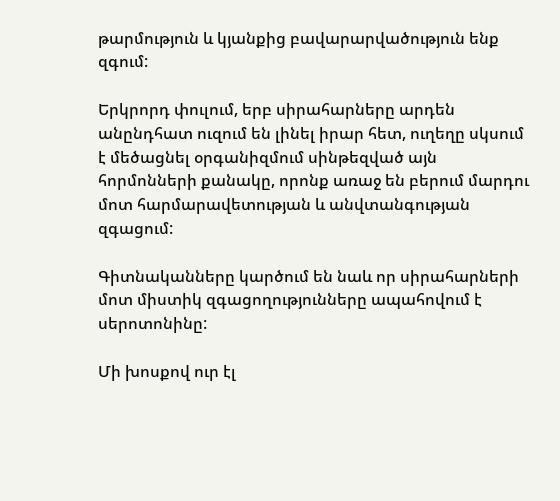թարմություն և կյանքից բավարարվածություն ենք զգում:

Երկրորդ փուլում, երբ սիրահարները արդեն անընդհատ ուզում են լինել իրար հետ, ուղեղը սկսում է մեծացնել օրգանիզմում սինթեզված այն հորմոնների քանակը, որոնք առաջ են բերում մարդու մոտ հարմարավետության և անվտանգության զգացում:

Գիտնականները կարծում են նաև որ սիրահարների մոտ միստիկ զգացողությունները ապահովում է սերոտոնինը:

Մի խոսքով ուր էլ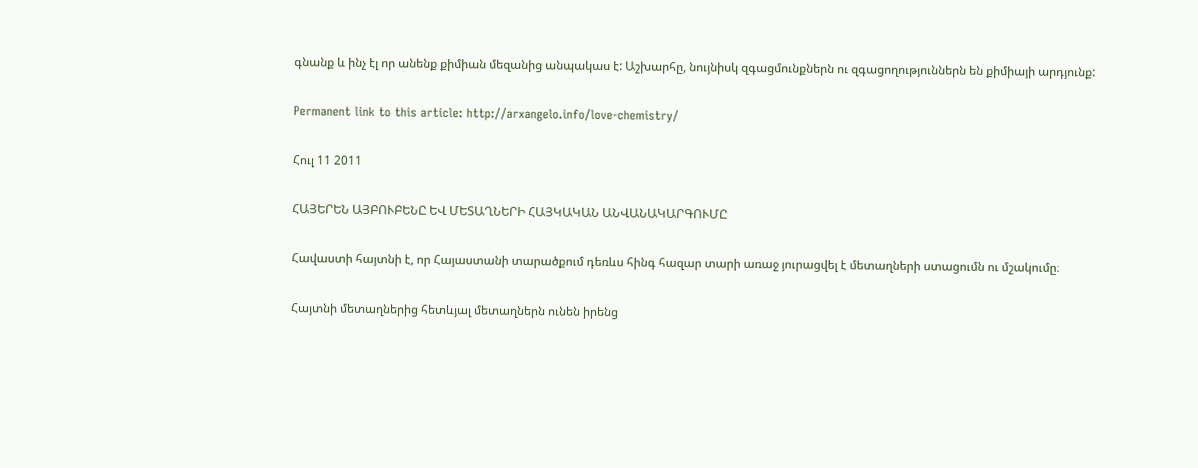գնանք և ինչ էլ որ անենք քիմիան մեզանից անպակաս է: Աշխարհը, նույնիսկ զգացմունքներն ու զգացողություններն են քիմիայի արդյունք:

Permanent link to this article: http://arxangelo.info/love-chemistry/

Հուլ 11 2011

ՀԱՅԵՐԵՆ ԱՅԲՈՒԲԵՆԸ ԵՎ ՄԵՏԱՂՆԵՐԻ ՀԱՅԿԱԿԱՆ ԱՆՎԱՆԱԿԱՐԳՈՒՄԸ

Հավաստի հայտնի է, որ Հայաստանի տարածքում դեռևս հինգ հազար տարի առաջ յուրացվել է մետաղների ստացումն ու մշակումը։

Հայտնի մետաղներից հետևյալ մետաղներն ունեն իրենց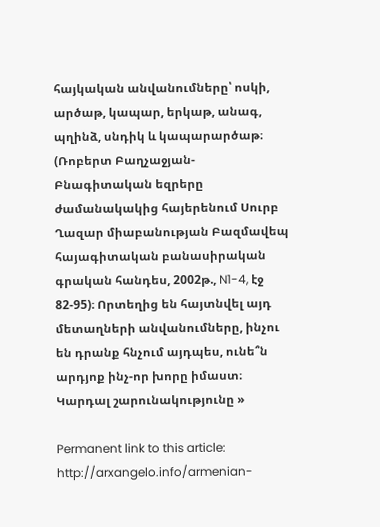հայկական անվանումները՝ ոսկի, արծաթ, կապար, երկաթ, անագ, պղինձ, սնդիկ և կապարարծաթ։ (Ռոբերտ Բաղչաջյան- Բնագիտական եզրերը ժամանակակից հայերենում Սուրբ Ղազար միաբանության Բազմավեպ հայագիտական բանասիրական գրական հանդես, 2002թ., N1-4, էջ 82-95)։ Որտեղից են հայտնվել այդ մետաղների անվանումները, ինչու են դրանք հնչում այդպես, ունե՞ն արդյոք ինչ-որ խորը իմաստ։ Կարդալ շարունակությունը »

Permanent link to this article: http://arxangelo.info/armenian-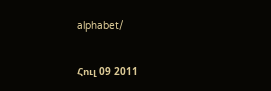alphabet/

Հուլ 09 2011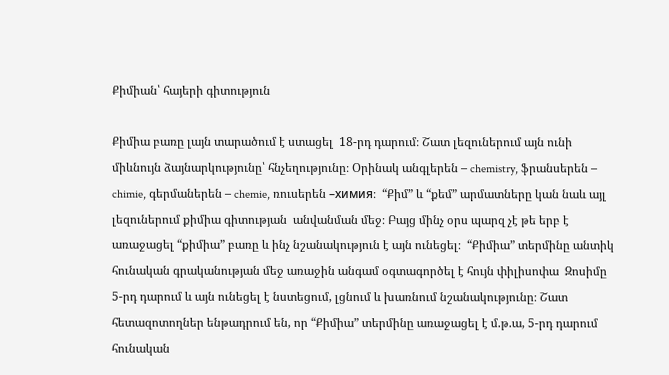Քիմիան՝ հայերի գիտություն

Քիմիա բառը լայն տարածում է ստացել  18-րդ դարում։ Շատ լեզուներում այն ունի միևնույն ձայնարկությունը՝ հնչեղությունը։ Օրինակ անգլերեն – chemistry, ֆրանսերեն – chimie, գերմաներեն – chemie, ռուսերեն –химия։  “Քիմ” և “քեմ” արմատները կան նաև այլ լեզուներում քիմիա գիտության  անվանման մեջ։ Բայց մինչ օրս պարզ չէ թե երբ է առաջացել “քիմիա” բառը և ինչ նշանակություն է այն ունեցել։  “Քիմիա” տերմինը անտիկ հունական գրականության մեջ առաջին անգամ օգտագործել է հույն փիլիսոփա  Զոսիմը 5-րդ դարում և այն ունեցել է նստեցում, լցնում և խառնում նշանակությունը։ Շատ հետազոտողներ ենթադրում են, որ “Քիմիա” տերմինը առաջացել է մ.թ.ա, 5-րդ դարում հունական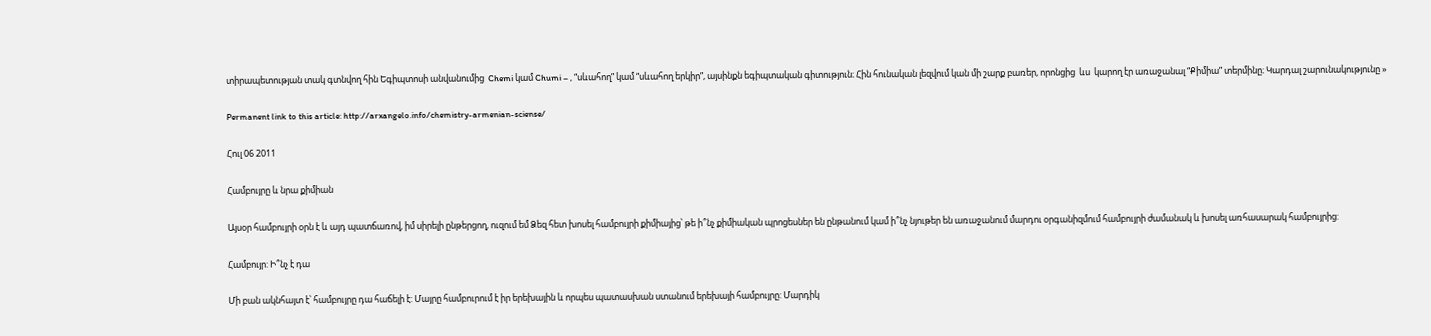տիրապետության տակ գտնվող հին Եգիպտոսի անվանումից  Chemi կամ Chumi – , “սևահող” կամ “սևահող երկիր”, այսինքն եգիպտական գիտություն։ Հին հունական լեզվում կան մի շարք բառեր, որոնցից  ևս  կարող էր առաջանալ “Քիմիա” տերմինը։ Կարդալ շարունակությունը »

Permanent link to this article: http://arxangelo.info/chemistry-armenian-sciense/

Հուլ 06 2011

Համբույրը և նրա քիմիան

Այսօր համբույրի օրն է և այդ պատճառով, իմ սիրելի ընթերցող, ուզում եմ Ձեզ հետ խոսել համբույրի քիմիայից՝ թե ի՞նչ քիմիական պրոցեսներ են ընթանում կամ ի՞նչ նյութեր են առաջանում մարդու օրգանիզմում համբույրի ժամանակ և խոսել առհասարակ համբույրից:

Համբույր: Ի՞նչ է դա

Մի բան ակնհայտ է՝ համբույրը դա հաճելի է: Մայրը համբուրում է իր երեխային և որպես պատասխան ստանում երեխայի համբույրը: Մարդիկ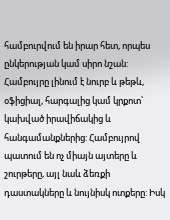համբուրվում են իրար հետ, որպես ընկերության կամ սիրո նշան: Համբույրը լինում է նուրբ և թեթև, օֆիցիալ, հարգալից կամ կրքոտ՝ կախված իրավիճակից և հանգամանքներից: Համբույրով պատում են ոչ միայն այտերը և շուրթերը, այլ նաև ձեռքի դաստակները և նույնիսկ ոտքերը: Իսկ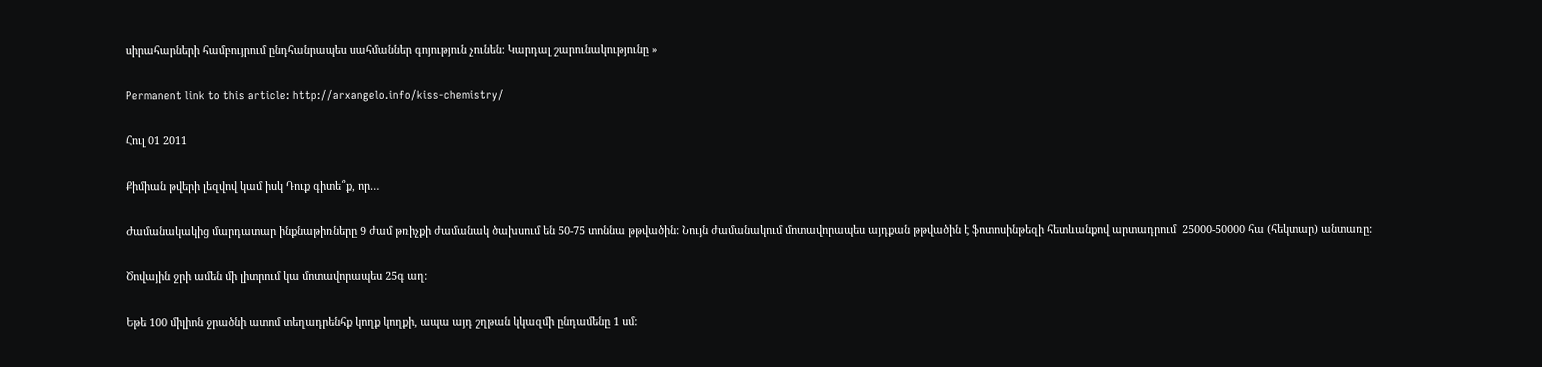սիրահարների համբույրում ընդհանրապես սահմաններ գոյություն չունեն: Կարդալ շարունակությունը »

Permanent link to this article: http://arxangelo.info/kiss-chemistry/

Հուլ 01 2011

Քիմիան թվերի լեզվով կամ իսկ Դուք գիտե՞ք, որ…

Ժամանակակից մարդատար ինքնաթիռները 9 ժամ թռիչքի ժամանակ ծախսում են 50-75 տոննա թթվածին: Նույն ժամանակում մոտավորապես այդքան թթվածին է ֆոտոսինթեզի հետևանքով արտադրում  25000-50000 հա (հեկտար) անտառը:

Ծովային ջրի ամեն մի լիտրում կա մոտավորապես 25գ աղ:

Եթե 100 միլիոն ջրածնի ատոմ տեղադրենհք կողք կողքի, ապա այդ շղթան կկազմի ընդամենը 1 սմ: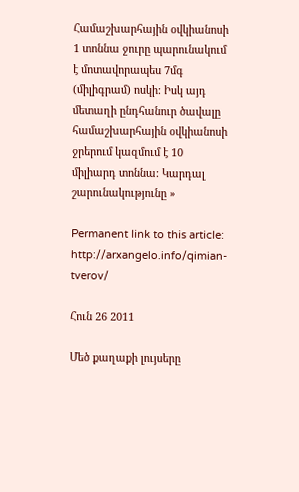Համաշխարհային օվկիանոսի 1 տոննա ջուրը պարունակում է մոտավորապես 7մգ (միլիգրամ) ոսկի: Իսկ այդ մետաղի ընդհանուր ծավալը համաշխարհային օվկիանոսի ջրերում կազմում է 10 միլիարդ տոննա: Կարդալ շարունակությունը »

Permanent link to this article: http://arxangelo.info/qimian-tverov/

Հուն 26 2011

Մեծ քաղաքի լույսերը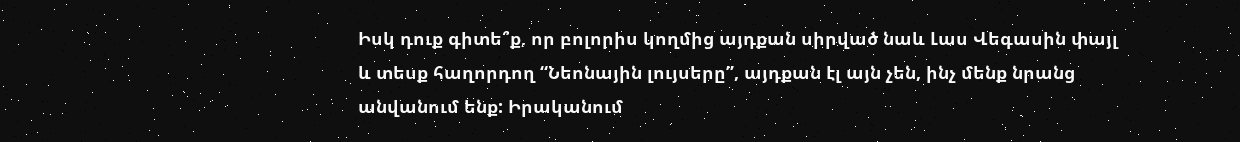Իսկ դուք գիտե՞ք, որ բոլորիս կողմից այդքան սիրված նաև Լաս Վեգասին փայլ և տեսք հաղորդող “Նեոնային լույսերը”, այդքան էլ այն չեն, ինչ մենք նրանց անվանում ենք: Իրականում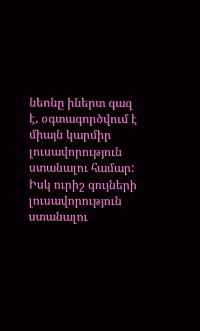նեոնը իներտ գազ է, օգտագործվում է միայն կարմիր լուսավորություն ստանալու համար: Իսկ ուրիշ գույների լուսավորություն ստանալու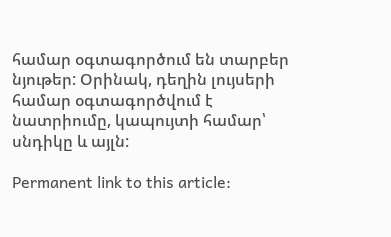համար օգտագործում են տարբեր նյութեր: Օրինակ, դեղին լույսերի համար օգտագործվում է նատրիումը, կապույտի համար՝ սնդիկը և այլն:

Permanent link to this article: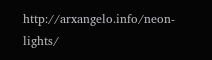http://arxangelo.info/neon-lights/